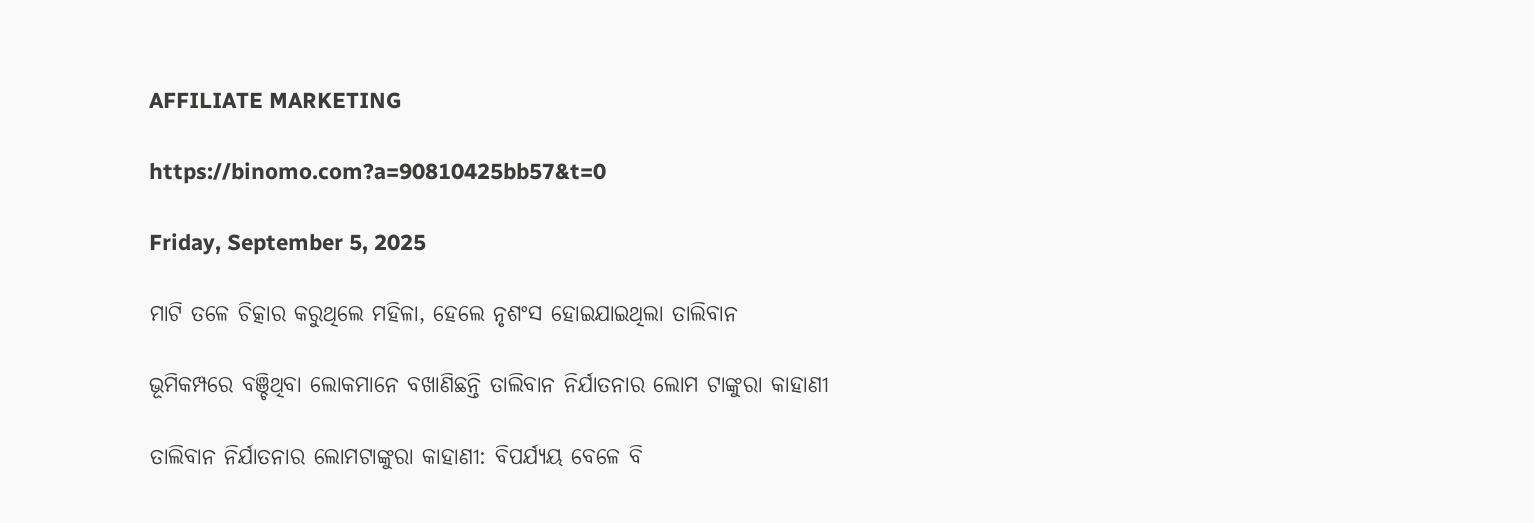AFFILIATE MARKETING

https://binomo.com?a=90810425bb57&t=0

Friday, September 5, 2025

ମାଟି ତଳେ ଚିତ୍କାର କରୁଥିଲେ ମହିଳା, ହେଲେ ନୃଶଂସ ହୋଇଯାଇଥିଲା ତାଲିବାନ

ଭୂମିକମ୍ପରେ ବଞ୍ଚିଥିବା ଲୋକମାନେ ବଖାଣିଛନ୍ତି ତାଲିବାନ ନିର୍ଯାତନାର ଲୋମ ଟାଙ୍କୁରା କାହାଣୀ

ତାଲିବାନ ନିର୍ଯାତନାର ଲୋମଟାଙ୍କୁରା କାହାଣୀ: ବିପର୍ଯ୍ୟୟ ବେଳେ ବି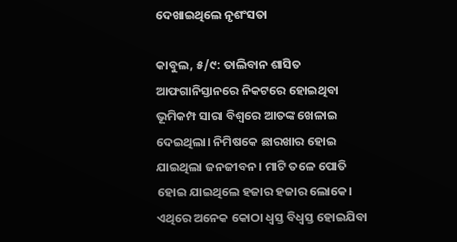ଦେଖାଇଥିଲେ ନୃଶଂସତା

କାବୁଲ, ୫/୯: ତାଲିବାନ ଶାସିତ ଆଫଗାନିସ୍ତାନରେ ନିକଟରେ ହୋଇଥିବା ଭୂମିକମ୍ପ ସାରା ବିଶ୍ୱରେ ଆତଙ୍କ ଖେଳାଇ ଦେଇଥିଲା। ନିମିଷକେ ଛାରଖାର ହୋଇ ଯାଇଥିଲା ଜନଜୀବନ। ମାଟି ତଳେ ପୋତି ହୋଇ ଯାଇଥିଲେ ହଜାର ହଜାର ଲୋକେ। ଏଥିରେ ଅନେକ କୋଠା ଧ୍ୱସ୍ତ ବିଧ୍ୱସ୍ତ ହୋଇଯିବା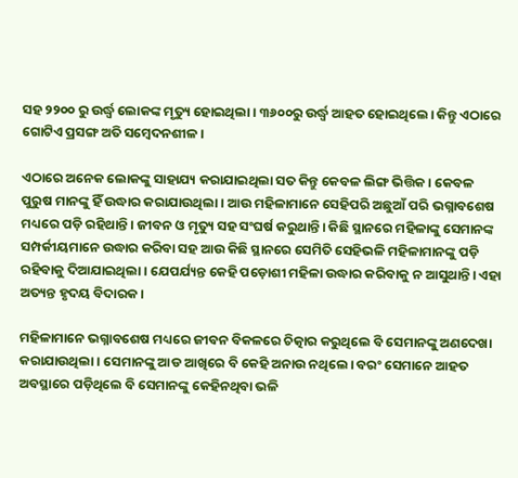ସହ ୨୨୦୦ ରୁ ଉର୍ଦ୍ଧ୍ବ ଲୋକଙ୍କ ମୃତ୍ୟୁ ହୋଇଥିଲା। ୩୬୦୦ରୁ ଉର୍ଦ୍ଧ୍ଵ ଆହତ ହୋଇଥିଲେ। କିନ୍ତୁ ଏଠାରେ ଗୋଟିଏ ପ୍ରସଙ୍ଗ ଅତି ସମ୍ବେଦନଶୀଳ।

ଏଠାରେ ଅନେକ ଲୋକଙ୍କୁ ସାହାଯ୍ୟ କରାଯାଇଥିଲା ସତ କିନ୍ତୁ କେବଳ ଲିଙ୍ଗ ଭିତ୍ତିକ। କେବଳ ପୁରୁଷ ମାନଙ୍କୁ ହିଁ ଉଦ୍ଧାର କରାଯାଉଥିଲା। ଆଉ ମହିଳାମାନେ ସେହିପରି ଅଛୁଆଁ ପରି ଭଗ୍ନାବଶେଷ ମଧ୍ୟରେ ପଡ଼ି ରହିଥାନ୍ତି। ଜୀବନ ଓ ମୃତ୍ୟୁ ସହ ସଂଘର୍ଷ କରୁଥାନ୍ତି। କିଛି ସ୍ଥାନରେ ମହିଳାଙ୍କୁ ସେମାନଙ୍କ ସମ୍ପର୍କୀୟମାନେ ଉଦ୍ଧାର କରିବା ସହ ଆଉ କିଛି ସ୍ଥାନରେ ସେମିତି ସେହିଭଳି ମହିଳାମାନଙ୍କୁ ପଡ଼ି ରହିବାକୁ ଦିଆଯାଇଥିଲା। ଯେପର୍ଯ୍ୟନ୍ତ କେହି ପଡ଼ୋଶୀ ମହିଳା ଉଦ୍ଧାର କରିବାକୁ ନ ଆସୁଥାନ୍ତି। ଏହା ଅତ୍ୟନ୍ତ ହୃଦୟ ବିଦାରକ।

ମହିଳାମାନେ ଭଗ୍ନାବଶେଷ ମଧ୍ୟରେ ଜୀବନ ବିକଳରେ ଚିତ୍କାର କରୁଥିଲେ ବି ସେମାନଙ୍କୁ ଅଣଦେଖା କରାଯାଉଥିଲା। ସେମାନଙ୍କୁ ଆଡ ଆଖିରେ ବି କେହି ଅନାଉ ନଥିଲେ। ବରଂ ସେମାନେ ଆହତ ଅବସ୍ଥାରେ ପଡ଼ିଥିଲେ ବି ସେମାନଙ୍କୁ କେହିନଥିବା ଭଳି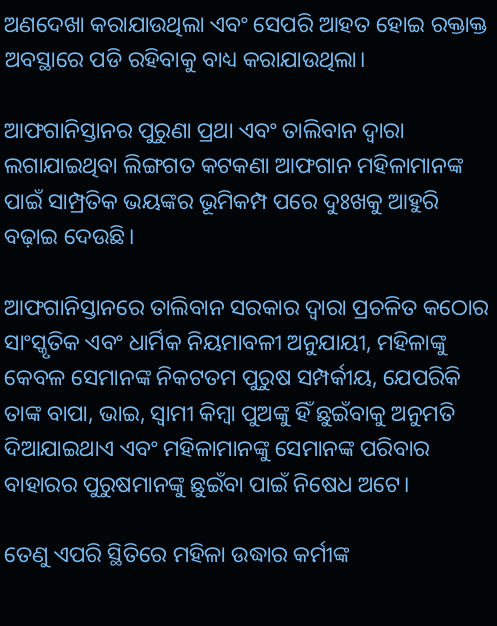ଅଣଦେଖା କରାଯାଉଥିଲା ଏବଂ ସେପରି ଆହତ ହୋଇ ରକ୍ତାକ୍ତ ଅବସ୍ଥାରେ ପଡି ରହିବାକୁ ବାଧ୍ୟ କରାଯାଉଥିଲା।

ଆଫଗାନିସ୍ତାନର ପୁରୁଣା ପ୍ରଥା ଏବଂ ତାଲିବାନ ଦ୍ୱାରା ଲଗାଯାଇଥିବା ଲିଙ୍ଗଗତ କଟକଣା ଆଫଗାନ ମହିଳାମାନଙ୍କ ପାଇଁ ସାମ୍ପ୍ରତିକ ଭୟଙ୍କର ଭୂମିକମ୍ପ ପରେ ଦୁଃଖକୁ ଆହୁରି ବଢ଼ାଇ ଦେଉଛି।

ଆଫଗାନିସ୍ତାନରେ ତାଲିବାନ ସରକାର ଦ୍ୱାରା ପ୍ରଚଳିତ କଠୋର ସାଂସ୍କୃତିକ ଏବଂ ଧାର୍ମିକ ନିୟମାବଳୀ ଅନୁଯାୟୀ, ମହିଳାଙ୍କୁ କେବଳ ସେମାନଙ୍କ ନିକଟତମ ପୁରୁଷ ସମ୍ପର୍କୀୟ, ଯେପରିକି ତାଙ୍କ ବାପା, ଭାଇ, ସ୍ୱାମୀ କିମ୍ବା ପୁଅଙ୍କୁ ହିଁ ଛୁଇଁବାକୁ ଅନୁମତି ଦିଆଯାଇଥାଏ ଏବଂ ମହିଳାମାନଙ୍କୁ ସେମାନଙ୍କ ପରିବାର ବାହାରର ପୁରୁଷମାନଙ୍କୁ ଛୁଇଁବା ପାଇଁ ନିଷେଧ ଅଟେ।

ତେଣୁ ଏପରି ସ୍ଥିତିରେ ମହିଳା ଉଦ୍ଧାର କର୍ମୀଙ୍କ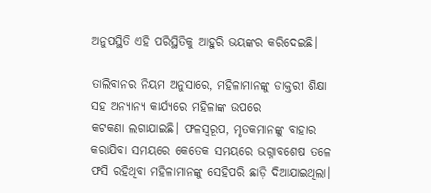ଅନୁପସ୍ଥିତି ଏହି ପରିସ୍ଥିତିକୁ ଆହୁରି ଭୟଙ୍କର କରିଦେଇଛି।

ତାଲିବାନର ନିୟମ ଅନୁସାରେ, ମହିଳାମାନଙ୍କୁ ଡାକ୍ତରୀ ଶିକ୍ଷା ସହ ଅନ୍ୟାନ୍ୟ କାର୍ଯ୍ୟରେ ମହିଳାଙ୍କ ଉପରେ କଟକଣା ‌ଲଗାଯାଇଛି। ଫଳସ୍ୱରୂପ, ମୃତକମାନଙ୍କୁ ବାହାର କରାଯିବା ସମୟରେ କେତେକ ସମୟରେ ଭଗ୍ନାବଶେଷ ତଳେ ଫସି ରହିଥିବା ମହିଳାମାନଙ୍କୁ ସେହିପରି ଛାଡ଼ି ଦିଆଯାଇଥିଲା।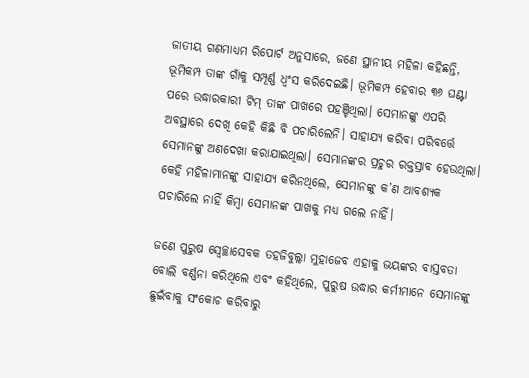ଜାତୀୟ ଗଣମାଧ୍ୟମ ରିପୋର୍ଟ ଅନୁସାରେ, ଜଣେ ସ୍ଥାନୀୟ ମହିଳା କହିଛନ୍ତି, ଭୂମିକମ୍ପ ତାଙ୍କ ଗାଁକୁ ସମ୍ପୂର୍ଣ୍ଣ ଧ୍ୱଂସ କରିଦେଇଛି। ଭୂମିକମ୍ପ ହେବାର ୩୬ ଘଣ୍ଟା ପରେ ଉଦ୍ଧାରକାରୀ ଟିମ୍ ତାଙ୍କ ପାଖରେ ପହଞ୍ଚିଥିଲା। ସେମାନଙ୍କୁ ଏପରି ଅବସ୍ଥାରେ ଦେଖି କେହି କିଛି ବି ପଚାରିଲେନି। ସାହାଯ୍ୟ କରିବା ପରିବର୍ତ୍ତେ ସେମାନଙ୍କୁ ଅଣଦେଖା କରାଯାଇଥିଲା। ସେମାନଙ୍କର ପ୍ରଚୁର ରକ୍ତସ୍ରାବ ହେଉଥିଲା। କେହି ମହିଳାମାନଙ୍କୁ ସାହାଯ୍ୟ କରିନଥିଲେ, ସେମାନଙ୍କୁ କ’ଣ ଆବଶ୍ୟକ ପଚାରିଲେ ନାହିଁ କିମ୍ବା ସେମାନଙ୍କ ପାଖକୁ ମଧ୍ୟ ଗଲେ ନାହିଁ।

ଜଣେ ପୁରୁଷ ସ୍ୱେଚ୍ଛାସେବକ ତହଜିବୁଲ୍ଲା ମୁହାଜେବ ଏହାକୁ ଭୟଙ୍କର ବାସ୍ତବତା ବୋଲି ବର୍ଣ୍ଣନା କରିଥିଲେ ଏବଂ କହିଥିଲେ, ପୁରୁଷ ଉଦ୍ଧାର କର୍ମୀମାନେ ସେମାନଙ୍କୁ ଛୁଇଁବାକୁ ସଂକୋଚ କରିବାରୁ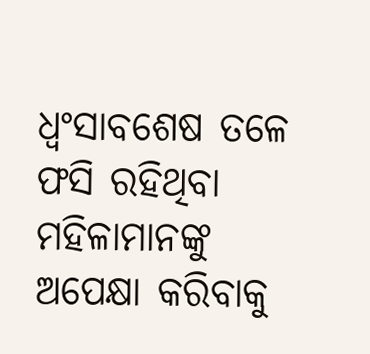ଧ୍ୱଂସାବଶେଷ ତଳେ ଫସି ରହିଥିବା ମହିଳାମାନଙ୍କୁ ଅପେକ୍ଷା କରିବାକୁ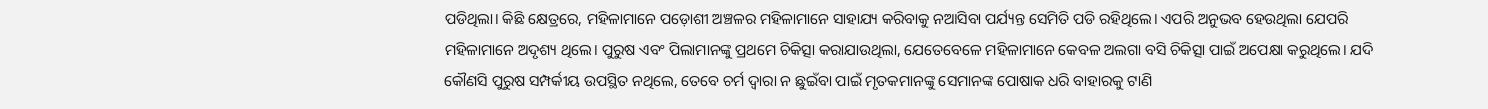ପଡିଥିଲା। କିଛି କ୍ଷେତ୍ରରେ, ମହିଳାମାନେ ପଡ଼ୋଶୀ ଅଞ୍ଚଳର ମହିଳାମାନେ ସାହାଯ୍ୟ କରିବାକୁ ନଆସିବା ପର୍ଯ୍ୟନ୍ତ ସେମିତି ପଡି ରହିଥିଲେ। ଏପରି ଅନୁଭବ ହେଉଥିଲା ଯେପରି ମହିଳାମାନେ ଅଦୃଶ୍ୟ ଥିଲେ। ପୁରୁଷ ଏବଂ ପିଲାମାନଙ୍କୁ ପ୍ରଥମେ ଚିକିତ୍ସା କରାଯାଉଥିଲା, ଯେତେବେଳେ ମହିଳାମାନେ କେବଳ ଅଲଗା ବସି ଚିକିତ୍ସା ପାଇଁ ଅପେକ୍ଷା କରୁଥିଲେ। ଯଦି କୌଣସି ପୁରୁଷ ସମ୍ପର୍କୀୟ ଉପସ୍ଥିତ ନଥିଲେ, ତେବେ ଚର୍ମ ଦ୍ୱାରା ନ ଛୁଇଁବା ପାଇଁ ମୃତକମାନଙ୍କୁ ସେମାନଙ୍କ ପୋଷାକ ଧରି ବାହାରକୁ ଟାଣି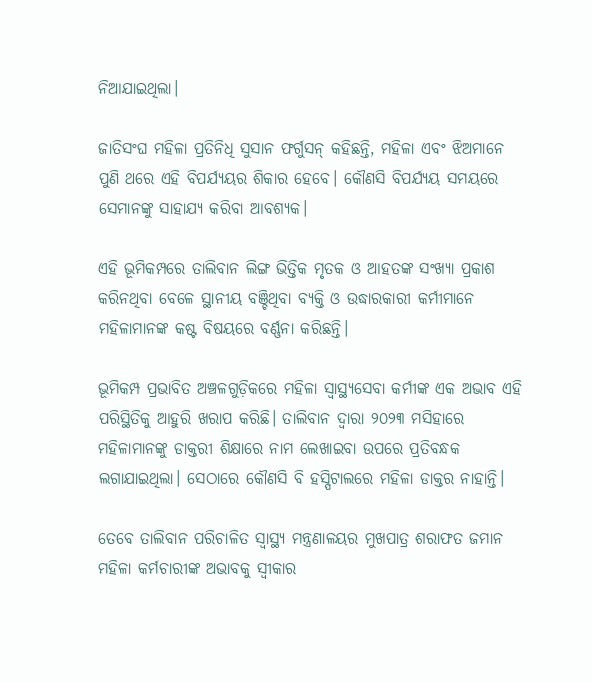ନିଆଯାଇଥିଲା।

ଜାତିସଂଘ ମହିଳା ପ୍ରତିନିଧି ସୁସାନ ଫର୍ଗୁସନ୍ କହିଛନ୍ତି, ମହିଳା ଏବଂ ଝିଅମାନେ ପୁଣି ଥରେ ଏହି ବିପର୍ଯ୍ୟୟର ଶିକାର ହେବେ। କୌଣସି ବିପର୍ଯ୍ୟୟ ସମୟରେ ସେମାନଙ୍କୁ ସାହାଯ୍ୟ କରିବା ଆବଶ୍ୟକ।

ଏହି ଭୂମିକମ୍ପରେ ତାଲିବାନ ଲିଙ୍ଗ ଭିତ୍ତିକ ମୃତକ ଓ ଆହତଙ୍କ ସଂଖ୍ୟା ପ୍ରକାଶ କରିନଥିବା ବେଳେ ସ୍ଥାନୀୟ ବଞ୍ଚିଥିବା ବ୍ୟକ୍ତି ଓ ଉଦ୍ଧାରକାରୀ କର୍ମୀମାନେ ମହିଳାମାନଙ୍କ କଷ୍ଟ ବିଷୟରେ ବର୍ଣ୍ଣନା କରିଛନ୍ତି।

ଭୂମିକମ୍ପ ପ୍ରଭାବିତ ଅଞ୍ଚଳଗୁଡ଼ିକରେ ମହିଳା ସ୍ୱାସ୍ଥ୍ୟସେବା କର୍ମୀଙ୍କ ଏକ ଅଭାବ ଏହି ପରିସ୍ଥିତିକୁ ଆହୁରି ଖରାପ କରିଛି। ତାଲିବାନ ଦ୍ୱାରା ୨୦୨୩ ମସିହାରେ ମହିଳାମାନଙ୍କୁ ଡାକ୍ତରୀ ଶିକ୍ଷାରେ ନାମ ଲେଖାଇବା ଉପରେ ପ୍ରତିବନ୍ଧକ ଲଗାଯାଇଥିଲା। ସେଠାରେ କୌଣସି ବି ହସ୍ପିଟାଲରେ ମହିଳା ଡାକ୍ତର ନାହାନ୍ତି।

ତେବେ ତାଲିବାନ ପରିଚାଳିତ ସ୍ୱାସ୍ଥ୍ୟ ମନ୍ତ୍ରଣାଳୟର ମୁଖପାତ୍ର ଶରାଫତ ଜମାନ ମହିଳା କର୍ମଚାରୀଙ୍କ ଅଭାବକୁ ସ୍ୱୀକାର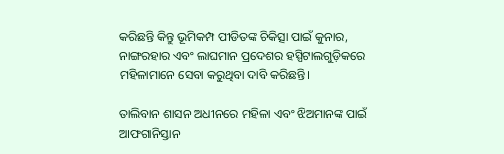କରିଛନ୍ତି କିନ୍ତୁ ଭୂମିକମ୍ପ ପୀଡିତଙ୍କ ଚିକିତ୍ସା ପାଇଁ କୁନାର, ନାଙ୍ଗରହାର ଏବଂ ଲାଘମାନ ପ୍ରଦେଶର ହସ୍ପିଟାଲଗୁଡ଼ିକରେ ମହିଳାମାନେ ସେବା କରୁଥିବା ଦାବି କରିଛନ୍ତି।

ତାଲିବାନ ଶାସନ ଅଧୀନରେ ମହିଳା ଏବଂ ଝିଅମାନଙ୍କ ପାଇଁ ଆଫଗାନିସ୍ତାନ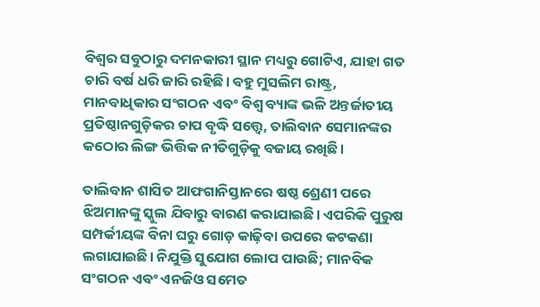ବିଶ୍ୱର ସବୁଠାରୁ ଦମନକାରୀ ସ୍ଥାନ ମଧ୍ୟରୁ ଗୋଟିଏ, ଯାହା ଗତ ଚାରି ବର୍ଷ ଧରି ଜାରି ରହିଛି। ବହୁ ମୁସଲିମ ରାଷ୍ଟ୍ର, ମାନବାଧିକାର ସଂଗଠନ ଏବଂ ବିଶ୍ୱ ବ୍ୟାଙ୍କ ଭଳି ଅନ୍ତର୍ଜାତୀୟ ପ୍ରତିଷ୍ଠାନଗୁଡ଼ିକର ଚାପ ବୃଦ୍ଧି ସତ୍ତ୍ୱେ, ତାଲିବାନ ସେମାନଙ୍କର କଠୋର ଲିଙ୍ଗ ଭିତ୍ତିକ ନୀତିଗୁଡ଼ିକୁ ବଜାୟ ରଖିଛି।

ତାଲିବାନ ଶାସିତ ଆଫଗାନିସ୍ତାନରେ ଷଷ୍ଠ ଶ୍ରେଣୀ ପରେ ଝିଅମାନଙ୍କୁ ସ୍କୁଲ ଯିବାରୁ ବାରଣ କରାଯାଇଛି। ଏପରିକି ପୁରୁଷ ସମ୍ପର୍କୀୟଙ୍କ ବିନା ଘରୁ ଗୋଡ଼ କାଢ଼ିବା ଉପରେ କଟକଣା ଲଗାଯାଇଛି। ନିଯୁକ୍ତି ସୁଯୋଗ ଲୋପ ପାଉଛି; ମାନବିକ ସଂଗଠନ ଏବଂ ଏନଜିଓ ସମେତ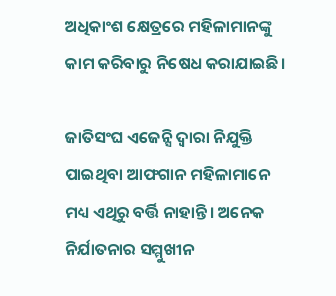ଅଧିକାଂଶ କ୍ଷେତ୍ରରେ ମହିଳାମାନଙ୍କୁ କାମ କରିବାରୁ ନିଷେଧ କରାଯାଇଛି।

ଜାତିସଂଘ ଏଜେନ୍ସି ଦ୍ୱାରା ନିଯୁକ୍ତି ପାଇଥିବା ଆଫଗାନ ମହିଳାମାନେ ମଧ୍ୟ ଏଥିରୁ ବର୍ତ୍ତି ନାହାନ୍ତି। ଅନେକ ନିର୍ଯାତନାର ସମ୍ମୁଖୀନ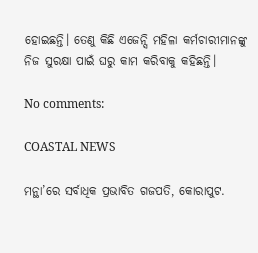ହୋଇଛନ୍ତି। ତେଣୁ କିଛି ଏଜେନ୍ସି ମହିଳା କର୍ମଚାରୀମାନଙ୍କୁ ନିଜ ସୁରକ୍ଷା ପାଇଁ ଘରୁ କାମ କରିବାକୁ କହିଛନ୍ତି।

No comments:

COASTAL NEWS

ମନ୍ଥା’ରେ ସର୍ବାଧିକ ପ୍ରଭାବିତ ଗଜପତି, କୋରାପୁଟ.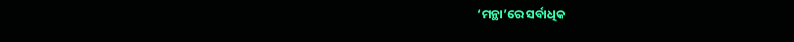‘ମନ୍ଥା’ରେ ସର୍ବାଧିକ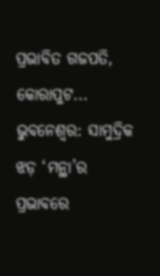ପ୍ରଭାବିତ ଗଜପତି, କୋରାପୁଟ... ଭୁବନେଶ୍ବର: ସାମୁଦ୍ରିକ ଝଡ଼ ‘ମନ୍ଥା’ର ପ୍ରଭାବରେ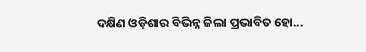ଦକ୍ଷିଣ ଓଡ଼ିଶାର ବିଭିନ୍ନ ଜିଲା ପ୍ରଭାବିତ ହୋ...